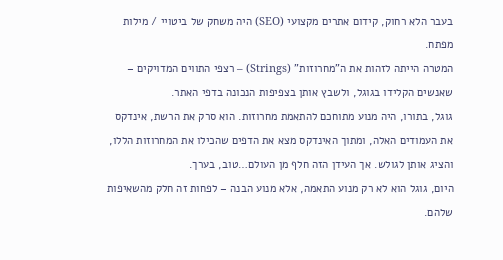בעבר הלא רחוק, קידום אתרים מקצועי (SEO) היה משחק של ביטויי / מילות מפתח.
המטרה הייתה לזהות את ה"מחרוזות" (Strings) – רצפי התווים המדויקים – שאנשים הקלידו בגוגל, ולשבץ אותן בצפיפות הנכונה בדפי האתר.
גוגל, בתורו, היה מנוע מתוחכם להתאמת מחרוזות. הוא סרק את הרשת, אינדקס את העמודים האלה, ומתוך האינדקס מצא את הדפים שהכילו את המחרוזות הללו, והציג אותן לגולש. אך העידן הזה חלף מן העולם…טוב, בערך.
היום, גוגל הוא לא רק מנוע התאמה, אלא מנוע הבנה – לפחות זה חלק מהשאיפות שלהם.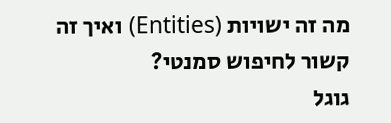מה זה ישויות (Entities) ואיך זה קשור לחיפוש סמנטי?
גוגל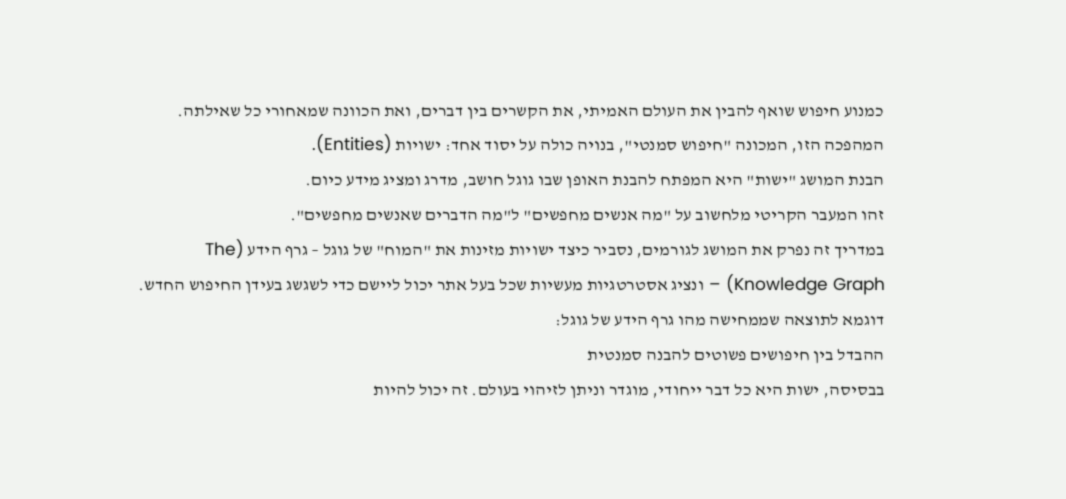כמנוע חיפוש שואף להבין את העולם האמיתי, את הקשרים בין דברים, ואת הכוונה שמאחורי כל שאילתה. המהפכה הזו, המכונה "חיפוש סמנטי", בנויה כולה על יסוד אחד: ישויות (Entities).
הבנת המושג "ישות" היא המפתח להבנת האופן שבו גוגל חושב, מדרג ומציג מידע כיום.
זהו המעבר הקריטי מלחשוב על "מה אנשים מחפשים" ל"מה הדברים שאנשים מחפשים".
במדריך זה נפרק את המושג לגורמים, נסביר כיצד ישויות מזינות את "המוח" של גוגל – גרף הידע (The Knowledge Graph) – ונציג אסטרטגיות מעשיות שכל בעל אתר יכול ליישם כדי לשגשג בעידן החיפוש החדש.
דוגמא לתוצאה שממחישה מהו גרף הידע של גוגל:
ההבדל בין חיפושים פשוטים להבנה סמנטית
בבסיסה, ישות היא כל דבר ייחודי, מוגדר וניתן לזיהוי בעולם. זה יכול להיות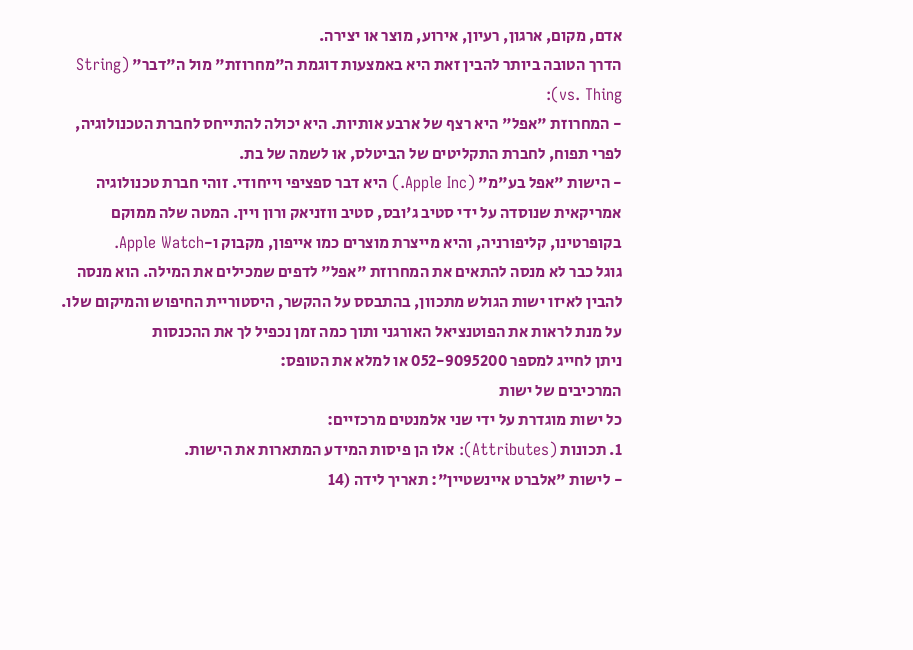אדם, מקום, ארגון, רעיון, אירוע, מוצר או יצירה.
הדרך הטובה ביותר להבין זאת היא באמצעות דוגמת ה"מחרוזת" מול ה"דבר" (String vs. Thing):
- המחרוזת "אפל" היא רצף של ארבע אותיות. היא יכולה להתייחס לחברת הטכנולוגיה, לפרי תפוח, לחברת התקליטים של הביטלס, או לשמה של בת.
- הישות "אפל בע"מ" (Apple Inc.) היא דבר ספציפי וייחודי. זוהי חברת טכנולוגיה אמריקאית שנוסדה על ידי סטיב ג'ובס, סטיב ווזניאק ורון ויין. המטה שלה ממוקם בקופרטינו, קליפורניה, והיא מייצרת מוצרים כמו אייפון, מקבוק ו-Apple Watch.
גוגל כבר לא מנסה להתאים את המחרוזת "אפל" לדפים שמכילים את המילה. הוא מנסה להבין לאיזו ישות הגולש מתכוון, בהתבסס על ההקשר, היסטוריית החיפוש והמיקום שלו.
על מנת לראות את הפוטנציאל האורגני ותוך כמה זמן נכפיל לך את ההכנסות
ניתן לחייג למספר 052-9095200 או למלא את הטופס:
המרכיבים של ישות
כל ישות מוגדרת על ידי שני אלמנטים מרכזיים:
1. תכונות (Attributes): אלו הן פיסות המידע המתארות את הישות.
- לישות "אלברט איינשטיין": תאריך לידה (14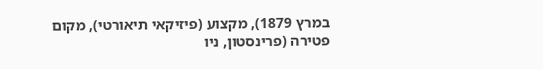במרץ 1879), מקצוע (פיזיקאי תיאורטי), מקום פטירה (פרינסטון, ניו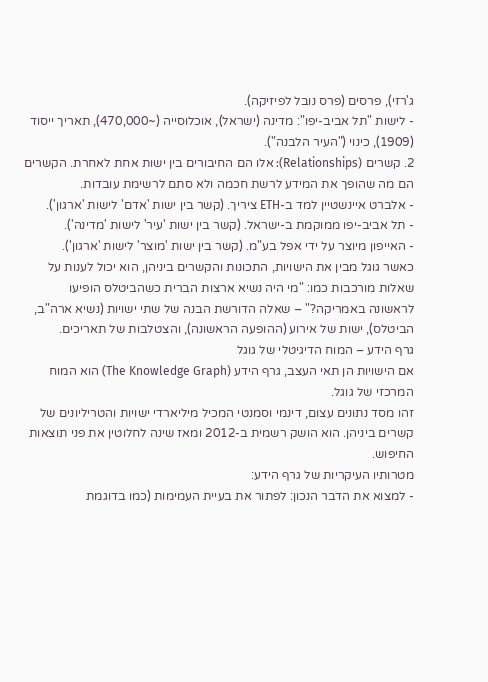ג'רזי), פרסים (פרס נובל לפיזיקה).
- לישות "תל אביב-יפו": מדינה (ישראל), אוכלוסייה (~470,000), תאריך ייסוד (1909), כינוי ("העיר הלבנה").
2. קשרים (Relationships): אלו הם החיבורים בין ישות אחת לאחרת. הקשרים הם מה שהופך את המידע לרשת חכמה ולא סתם לרשימת עובדות.
- אלברט איינשטיין למד ב-ETH ציריך. (קשר בין ישות 'אדם' לישות 'ארגון').
- תל אביב-יפו ממוקמת ב-ישראל. (קשר בין ישות 'עיר' לישות 'מדינה').
- האייפון מיוצר על ידי אפל בע"מ. (קשר בין ישות 'מוצר' לישות 'ארגון').
כאשר גוגל מבין את הישויות, התכונות והקשרים ביניהן, הוא יכול לענות על שאלות מורכבות כמו: "מי היה נשיא ארצות הברית כשהביטלס הופיעו לראשונה באמריקה?" – שאלה הדורשת הבנה של שתי ישויות (נשיא ארה"ב, הביטלס), ישות של אירוע (ההופעה הראשונה), והצטלבות של תאריכים.
גרף הידע – המוח הדיגיטלי של גוגל
אם הישויות הן תאי העצב, גרף הידע (The Knowledge Graph) הוא המוח המרכזי של גוגל.
זהו מסד נתונים עצום, דינמי וסמנטי המכיל מיליארדי ישויות והטריליונים של קשרים ביניהן. הוא הושק רשמית ב-2012 ומאז שינה לחלוטין את פני תוצאות החיפוש.
מטרותיו העיקריות של גרף הידע:
- למצוא את הדבר הנכון: לפתור את בעיית העמימות (כמו בדוגמת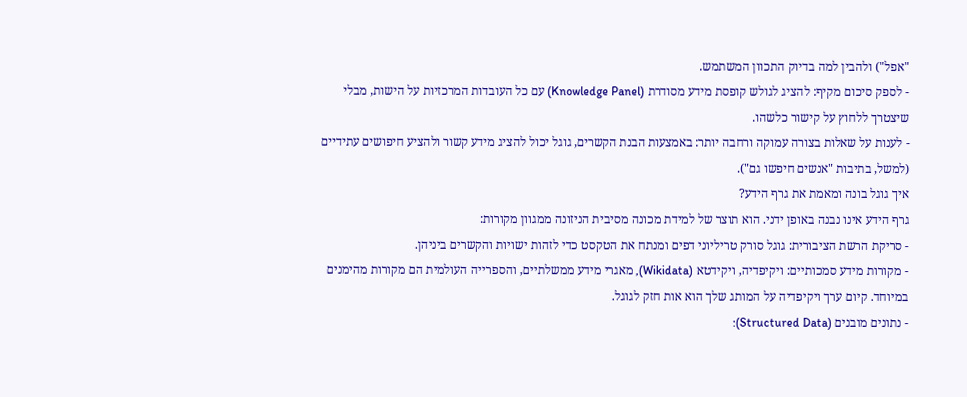"אפל") ולהבין למה בדיוק התכוון המשתמש.
- לספק סיכום מקיף: להציג לגולש קופסת מידע מסודרת (Knowledge Panel) עם כל העובדות המרכזיות על הישות, מבלי שיצטרך ללחוץ על קישור כלשהו.
- לענות על שאלות בצורה עמוקה ורחבה יותר: באמצעות הבנת הקשרים, גוגל יכול להציג מידע קשור ולהציע חיפושים עתידיים (למשל, בתיבות "אנשים חיפשו גם").
איך גוגל בונה ומאמת את גרף הידע?
גרף הידע אינו נבנה באופן ידני. הוא תוצר של למידת מכונה מסיבית הניזונה ממגוון מקורות:
- סריקת הרשת הציבורית: גוגל סורק טריליוני דפים ומנתח את הטקסט כדי לזהות ישויות והקשרים ביניהן.
- מקורות מידע סמכותיים: ויקיפדיה, ויקידטא (Wikidata), מאגרי מידע ממשלתיים, והספרייה העולמית הם מקורות מהימנים במיוחד. קיום ערך ויקיפדיה על המותג שלך הוא אות חזק לגוגל.
- נתונים מובנים (Structured Data):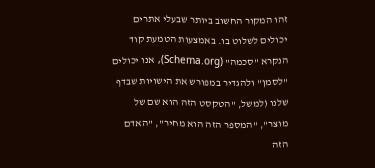זהו המקור החשוב ביותר שבעלי אתרים יכולים לשלוט בו. באמצעות הטמעת קוד הנקרא "סכמה" (Schema.org), אנו יכולים "לסמן" ולהגדיר במפורש את הישויות שבדף שלנו (למשל, "הטקסט הזה הוא שם של מוצר", "המספר הזה הוא מחיר", "האדם הזה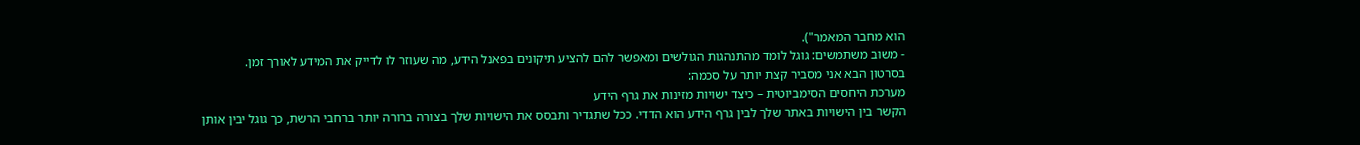הוא מחבר המאמר").
- משוב משתמשים: גוגל לומד מהתנהגות הגולשים ומאפשר להם להציע תיקונים בפאנל הידע, מה שעוזר לו לדייק את המידע לאורך זמן.
בסרטון הבא אני מסביר קצת יותר על סכמה:
מערכת היחסים הסימביוטית – כיצד ישויות מזינות את גרף הידע
הקשר בין הישויות באתר שלך לבין גרף הידע הוא הדדי. ככל שתגדיר ותבסס את הישויות שלך בצורה ברורה יותר ברחבי הרשת, כך גוגל יבין אותן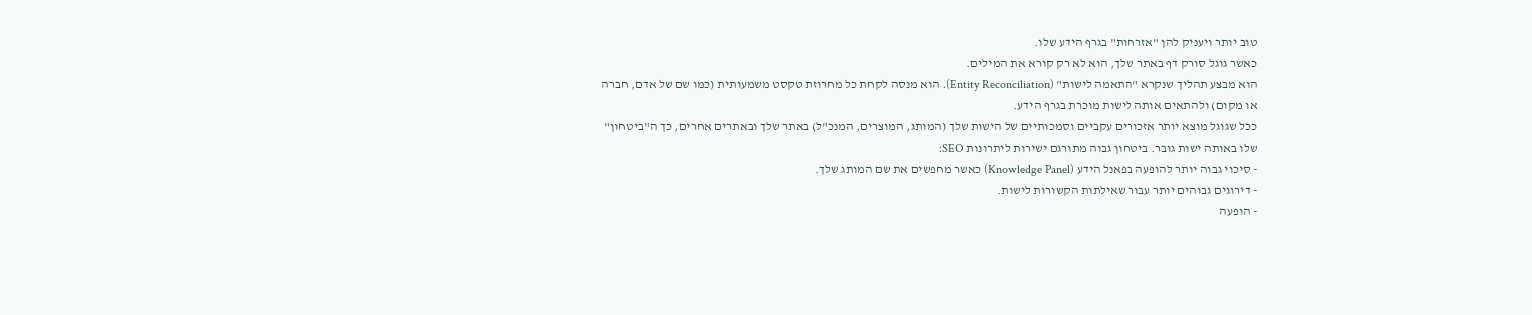טוב יותר ויעניק להן "אזרחות" בגרף הידע שלו.
כאשר גוגל סורק דף באתר שלך, הוא לא רק קורא את המילים.
הוא מבצע תהליך שנקרא "התאמה לישות" (Entity Reconciliation). הוא מנסה לקחת כל מחרוזת טקסט משמעותית (כמו שם של אדם, חברה או מקום) ולהתאים אותה לישות מוכרת בגרף הידע.
ככל שגוגל מוצא יותר אזכורים עקביים וסמכותיים של הישות שלך (המותג, המוצרים, המנכ"ל) באתר שלך ובאתרים אחרים, כך ה"ביטחון" שלו באותה ישות גובר. ביטחון גבוה מתורגם ישירות ליתרונות SEO:
- סיכוי גבוה יותר להופעה בפאנל הידע (Knowledge Panel) כאשר מחפשים את שם המותג שלך.
- דירוגים גבוהים יותר עבור שאילתות הקשורות לישות.
- הופעה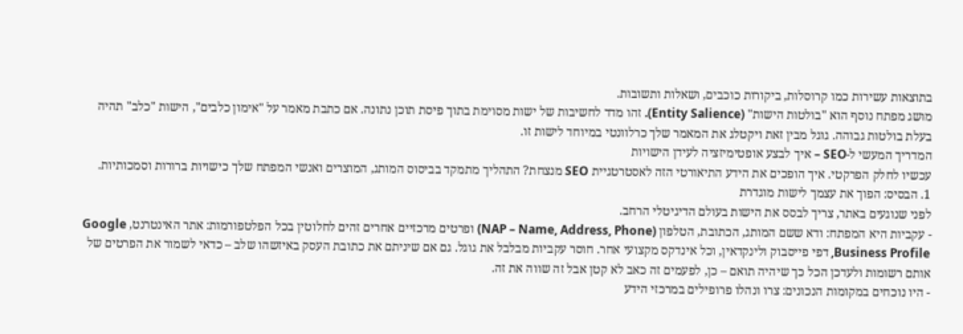בתוצאות עשירות כמו קרוסלות, ביקורות כוכבים, ושאלות ותשובות.
מושג מפתח נוסף הוא "בולטות הישות" (Entity Salience). זהו מדד לחשיבות של ישות מסוימת בתוך פיסת תוכן נתונה. אם כתבת מאמר על "אימון כלבים", הישות "כלב" תהיה בעלת בולטות גבוהה. גוגל מבין זאת ויקטלג את המאמר שלך כרלוונטי במיוחד לישות זו.
המדריך המעשי ל-SEO – איך לבצע אופטימיזציה לעידן הישויות
עכשיו לחלק הפרקטי. איך הופכים את הידע התיאורטי הזה לאסטרטגיית SEO מנצחת? התהליך מתמקד בביסוס המותג, המוצרים ואנשי המפתח שלך כישויות ברורות וסמכותיות.
1. הבסיס: הפוך את עצמך לישות מוגדרת
לפני שנוגעים באתר, צריך לבסס את הישות בעולם הדיגיטלי הרחב.
- עקביות היא המפתח: ודא ששם המותג, הכתובת, הטלפון (NAP – Name, Address, Phone) ופרטים מרכזיים אחרים זהים לחלוטין בכל הפלטפורמות: אתר האינטרנט, Google Business Profile, דפי פייסבוק ולינקדאין, וכל אינדקס מקצועי אחר. חוסר עקביות מבלבל את גוגל. גם אם שיניתם את כתובת העסק באיזשהו שלב – כדאי לשמור את הפרטים של אותם רשומות ולעדכן הכל כך שיהיה תואם – כן, לפעמים זה כאב לא קטן אבל זה שווה את זה.
- היו נוכחים במקומות הנכונים: צרו ונהלו פרופילים במרכזי הידע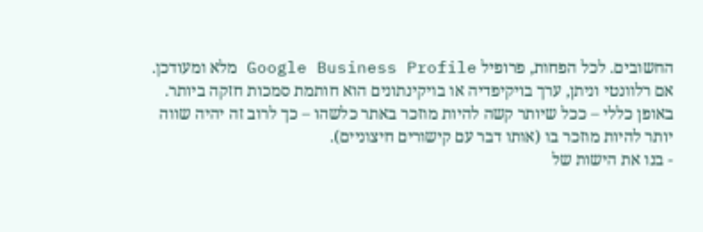החשובים. לכל הפחות, פרופיל Google Business Profile מלא ומעודכן. אם רלוונטי וניתן, ערך בויקיפדיה או בויקינתונים הוא חותמת סמכות חזקה ביותר. באופן כללי – ככל שיותר קשה להיות מוזכר באתר כלשהו – כך לרוב זה יהיה שווה יותר להיות מוזכר בו (אותו דבר עם קישורים חיצוניים).
- בנו את הישות של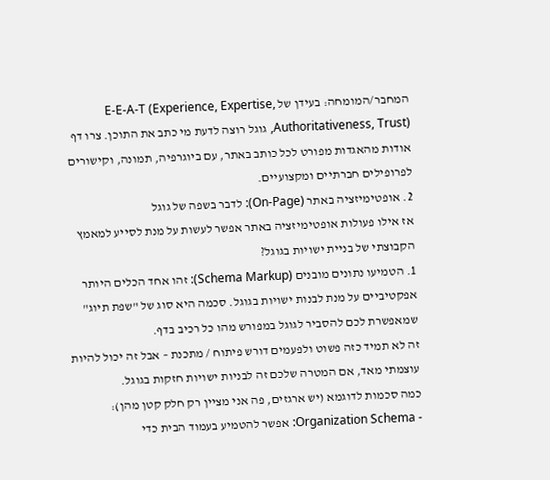המחבר/המומחה: בעידן של E-E-A-T (Experience, Expertise, Authoritativeness, Trust), גוגל רוצה לדעת מי כתב את התוכן. צרו דף אודות מהאגדות מפורט לכל כותב באתר, עם ביוגרפיה, תמונה, וקישורים לפרופילים חברתיים ומקצועיים.
2. אופטימיזציה באתר (On-Page): לדבר בשפה של גוגל
אז אילו פעולות אופטימיזציה באתר אפשר לעשות על מנת לסייע למאמץ הקבוצתי של בניית ישויות בגוגל?
1. הטמיעו נתונים מובנים (Schema Markup): זהו אחד הכלים היותר אפקטיביים על מנת לבנות ישויות בגוגל. סכמה היא סוג של "שפת תיוג" שמאפשרת לכם להסביר לגוגל במפורש מהו כל רכיב בדף.
זה לא תמיד כזה פשוט ולפעמים דורש פיתוח / מתכנת – אבל זה יכול להיות עוצמתי מאד, אם המטרה שלכם זה לבניות ישויות חזקות בגוגל.
כמה סכמות לדוגמא (יש ארגזים, פה אני מציין רק חלק קטן מהן):
- Organization Schema: אפשר להטמיע בעמוד הבית כדי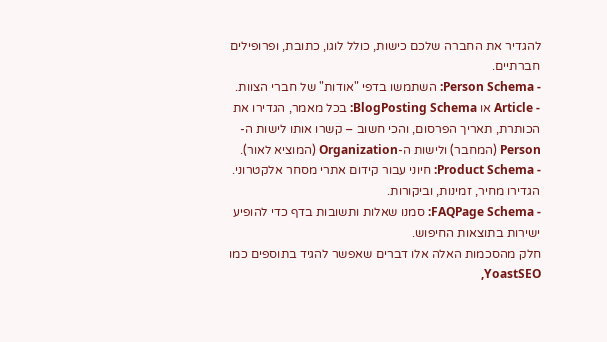להגדיר את החברה שלכם כישות, כולל לוגו, כתובת, ופרופילים חברתיים.
- Person Schema: השתמשו בדפי "אודות" של חברי הצוות.
- Article או BlogPosting Schema: בכל מאמר, הגדירו את הכותרת, תאריך הפרסום, והכי חשוב – קשרו אותו לישות ה-Person (המחבר) ולישות ה-Organization (המוציא לאור).
- Product Schema: חיוני עבור קידום אתרי מסחר אלקטרוני. הגדירו מחיר, זמינות, וביקורות.
- FAQPage Schema: סמנו שאלות ותשובות בדף כדי להופיע ישירות בתוצאות החיפוש.
חלק מהסכמות האלה אלו דברים שאפשר להגיד בתוספים כמו YoastSEO,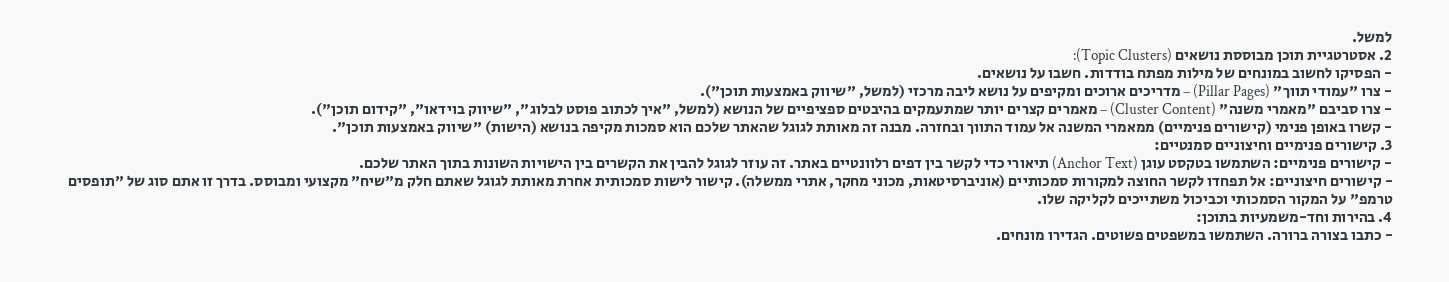למשל.
2. אסטרטגיית תוכן מבוססת נושאים (Topic Clusters):
- הפסיקו לחשוב במונחים של מילות מפתח בודדות. חשבו על נושאים.
- צרו "עמודי תווך" (Pillar Pages) – מדריכים ארוכים ומקיפים על נושא ליבה מרכזי (למשל, "שיווק באמצעות תוכן").
- צרו סביבם "מאמרי משנה" (Cluster Content) – מאמרים קצרים יותר שמתעמקים בהיבטים ספציפיים של הנושא (למשל, "איך לכתוב פוסט לבלוג", "שיווק בוידאו", "קידום תוכן").
- קשרו באופן פנימי (קישורים פנימיים) ממאמרי המשנה אל עמוד התווך ובחזרה. מבנה זה מאותת לגוגל שהאתר שלכם הוא סמכות מקיפה בנושא (הישות) "שיווק באמצעות תוכן".
3. קישורים פנימיים וחיצוניים סמנטיים:
- קישורים פנימיים: השתמשו בטקסט עוגן (Anchor Text) תיאורי כדי לקשר בין דפים רלוונטיים באתר. זה עוזר לגוגל להבין את הקשרים בין הישויות השונות בתוך האתר שלכם.
- קישורים חיצוניים: אל תפחדו לקשר החוצה למקורות סמכותיים (אוניברסיטאות, מכוני מחקר, אתרי ממשלה). קישור לישות סמכותית אחרת מאותת לגוגל שאתם חלק מ"שיח" מקצועי ומבוסס. בדרך זו אתם סוג של "תופסים טרמפ" על המקור הסמכותי וכביכול משתייכים לקליקה שלו.
4. בהירות וחד-משמעיות בתוכן:
- כתבו בצורה ברורה. השתמשו במשפטים פשוטים. הגדירו מונחים.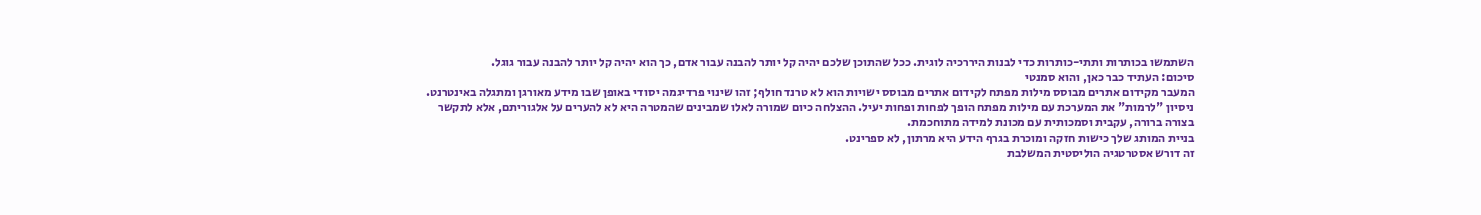השתמשו בכותרות ותתי-כותרות כדי לבנות היררכיה לוגית. ככל שהתוכן שלכם יהיה קל יותר להבנה עבור אדם, כך הוא יהיה קל יותר להבנה עבור גוגל.
סיכום: העתיד כבר כאן, והוא סמנטי
המעבר מקידום אתרים מבוסס מילות מפתח לקידום אתרים מבוסס ישויות הוא לא טרנד חולף; זהו שינוי פרדיגמה יסודי באופן שבו מידע מאורגן ומתגלה באינטרנט.
ניסיון "לרמות" את המערכת עם מילות מפתח הופך לפחות ופחות יעיל. ההצלחה כיום שמורה לאלו שמבינים שהמטרה היא לא להערים על אלגוריתם, אלא לתקשר בצורה ברורה, עקבית וסמכותית עם מכונת למידה מתוחכמת.
בניית המותג שלך כישות חזקה ומוכרת בגרף הידע היא מרתון, לא ספרינט.
זה דורש אסטרטגיה הוליסטית המשלבת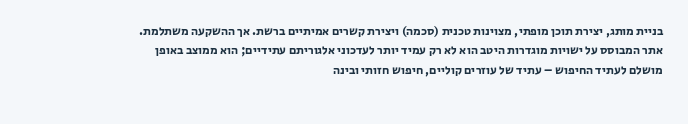בניית מותג, יצירת תוכן מופתי, מצוינות טכנית (סכמה) ויצירת קשרים אמיתיים ברשת. אך ההשקעה משתלמת.
אתר המבוסס על ישויות מוגדרות היטב הוא לא רק עמיד יותר לעדכוני אלגוריתם עתידיים; הוא ממוצב באופן מושלם לעתיד החיפוש – עתיד של עוזרים קוליים, חיפוש חזותי ובינה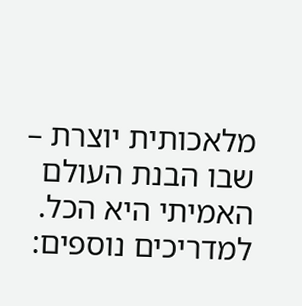מלאכותית יוצרת – שבו הבנת העולם האמיתי היא הכל.
למדריכים נוספים: